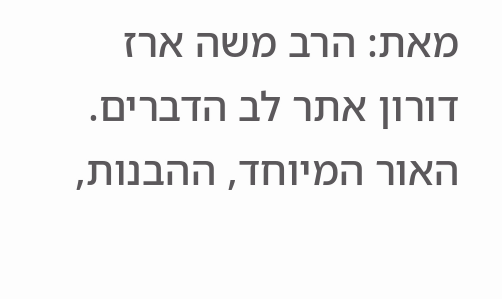מאת: הרב משה ארז דורון אתר לב הדברים. האור המיוחד, ההבנות,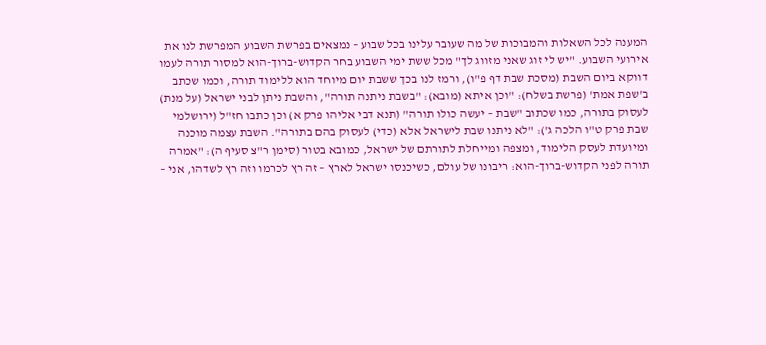המענה לכל השאלות והמבוכות של מה שעובר עלינו בכל שבוע – נמצאים בפרשת השבוע המפרשת לנו את אירועי השבוע. "יש לי זוג שאני מזווג לך" מכל ששת ימי השבוע בחר הקדוש-ברוך-הוא למסור תורה לעמו דווקא ביום השבת (מסכת שבת דף פ"ו), ורמז לנו בכך ששבת יום מיוחד הוא ללימוד תורה, וכמו שכתב ב'שפת אמת' (פרשת בשלח): "וכן איתא (מובא): "בשבת ניתנה תורה", והשבת ניתן לבני ישראל (על מנת) לעסוק בתורה, כמו שכתוב "שבת – יעשה כולו תורה" (תנא דבי אליהו פרק א) וכן כתבו חז"ל (ירושלמי שבת פרק ט"ו הלכה ג'): "לא ניתנו שבת לישראל אלא (כדי) לעסוק בהם בתורה". השבת עצמה מוכנה ומיועדת לעסק הלימוד, ומצפה ומייחלת לתורתם של ישראל, כמובא בטור (סימן ר"צ סעיף ה): "אמרה תורה לפני הקדוש-ברוך-הוא: ריבונו של עולם, כשיכנסו ישראל לארץ – זה רץ לכרמו וזה רץ לשדהו, אני –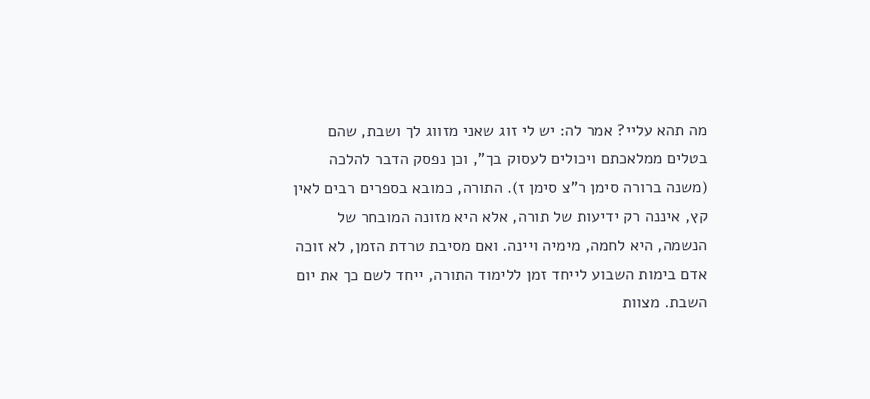מה תהא עליי? אמר לה: יש לי זוג שאני מזווג לך ושבת, שהם בטלים ממלאכתם ויכולים לעסוק בך", וכן נפסק הדבר להלכה (משנה ברורה סימן ר"צ סימן ז). התורה, כמובא בספרים רבים לאין קץ, איננה רק ידיעות של תורה, אלא היא מזונה המובחר של הנשמה, היא לחמה, מימיה ויינה. ואם מסיבת טרדת הזמן, לא זוכה אדם בימות השבוע לייחד זמן ללימוד התורה, ייחד לשם כך את יום השבת. מצוות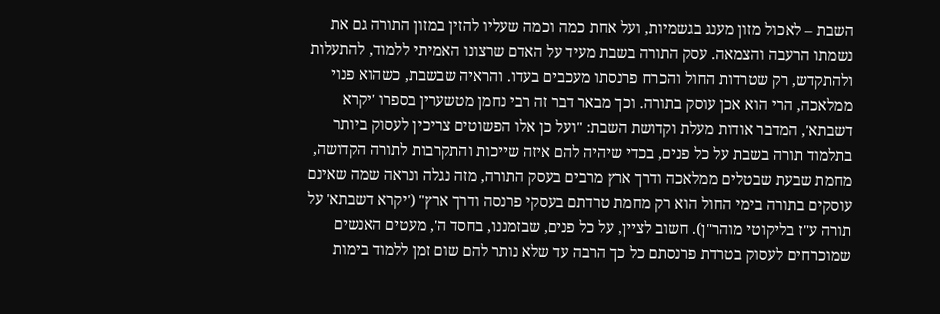השבת – לאכול מזון מענג בגשמיות, ועל אחת כמה וכמה שעליו להזין במזון התורה גם את נשמתו הרעבה והצמאה. עסק התורה בשבת מעיד על האדם שרצונו האמיתי ללמוד, להתעלות ולהתקדש, רק שטרדות החול והכרח פרנסתו מעכבים בעדו. והראיה שבשבת, כשהוא פנוי ממלאכה, הרי הוא אכן עוסק בתורה. וכך מבאר דבר זה רבי נחמן מטשערין בספרו 'יקרא דשבתא', המדבר אודות מעלת וקדושת השבת: "ועל כן אלו הפשוטים צריכין לעסוק ביותר בתלמוד תורה בשבת על כל פנים, בכדי שיהיה להם איזה שייכות והתקרבות לתורה הקדושה, מחמת שבעת שבטלים ממלאכה ודרך ארץ מרבים בעסק התורה, מזה נגלה ונראה שמה שאינם עוסקים בתורה בימי החול הוא רק מחמת טרדתם בעסקי פרנסה ודרך ארץ" ('יקרא דשבתא' על תורה ע"ז בליקוטי מוהר"ן). חשוב לציין, על כל פנים, שבזמננו, בחסד ה', מעטים האנשים שמוכרחים לעסוק בטרדת פרנסתם כל כך הרבה עד שלא נותר להם שום זמן ללמוד בימות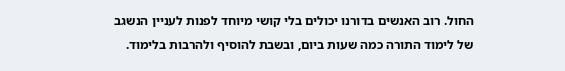החול. רוב האנשים בדורנו יכולים בלי קושי מיוחד לפנות לעניין הנשגב של לימוד התורה כמה שעות ביום, ובשבת להוסיף ולהרבות בלימוד.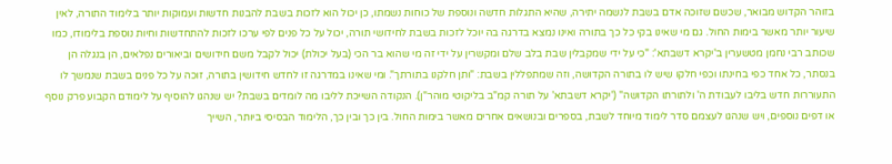בזוהר הקדוש מבואר, שכשם שזוכה אדם בשבת לנשמה יתירה, שהיא התגלות חדשה ונוספת של כוחות נשמתו, כן יכול הוא לזכות בשבת להבנות חדשות ועמוקות יותר בלימוד התורה, לאין שיעור יותר מאשר בימות החול. גם מי שאינו בקי כל כך בתורה ואינו נמצא בדרגה בה יוכל לזכות בשבת לחידושי תורה, יכול על כל פנים לפי ערכו לזכות להתחדשות וחיות נוספת בלימודו, כמו שכותב רבי נחמן מטשערין ב'יקרא דשבתא': "כי על ידי שמקבלין שבת בלב שלם ומקשרין על ידי זה מי שהוא בר הכי (בעל יכולת) יכול לקבל משם חידושים וביאורים נפלאים, הן בנגלה הן בנסתר, כל אחד כפי בחינתו וכפי חלקו שיש לו בתורה הקדושה, וזה שמתפללין בשבת: "ותן חלקנו בתורתך". ומי שאינו במדרגה זו לחדש חידושין בתורה, זוכה על כל פנים בשבת שנמשך לו התעוררות חדש בליבו לעבודת ה' ולתורתו הקדושה" ('יקרא דשבתא' על תורה קמ"ב בליקוטי מוהר"ן). הנקודה השייכת לליבו מה לומדים בשבת? יש שנהגו להוסיף על לימודם הקבוע פרק נוסף או דפים נוספים, ויש שנהגו לעצמם סדר לימוד מיוחד לשבת, בספרים ובנושאים אחרים מאשר בימות החול. בין כך ובין כך, הלימוד הבסיסי ביותר, השייך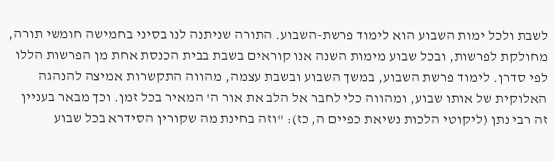לשבת ולכל ימות השבוע הוא לימוד פרשת-השבוע. התורה שניתנה לנו בסיני בחמישה חומשי תורה, מחולקת לפרשות, ובכל שבוע מימות השנה אנו קוראים בשבת בבית הכנסת אחת מן הפרשות הללו לפי סדרן. לימוד פרשת השבוע, במשך השבוע ובשבת עצמה, מהווה התקשרות אמיצה להנהגה האלוקית של אותו שבוע, ומהווה כלי לחבר אל הלב את אור ה' המאיר בכל זמן. וכך מבאר בעניין זה רבי נתן (ליקוטי הלכות נשיאת כפיים ה, כז): "וזה בחינת מה שקורין הסידרא בכל שבוע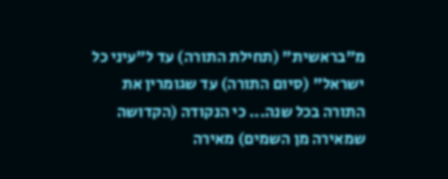מ"בראשית" (תחילת התורה) עד ל"עיני כל ישראל" (סיום התורה) עד שגומרין את התורה בכל שנה... כי הנקודה (הקדושה שמאירה מן השמים) מאירה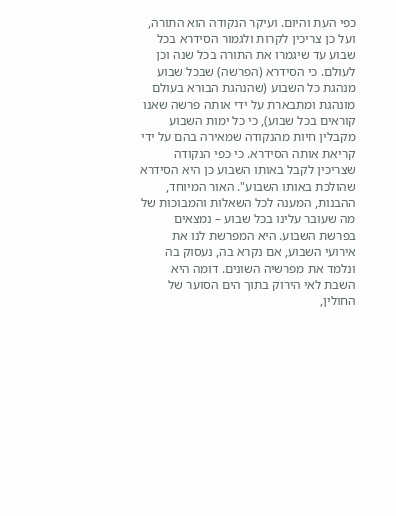כפי העת והיום. ועיקר הנקודה הוא התורה, ועל כן צריכין לקרות ולגמור הסידרא בכל שבוע עד שיגמרו את התורה בכל שנה וכן לעולם. כי הסידרא (הפרשה) שבכל שבוע מנהגת כל השבוע (שהנהגת הבורא בעולם מונהגת ומתבארת על ידי אותה פרשה שאנו קוראים בכל שבוע), כי כל ימות השבוע מקבלין חיות מהנקודה שמאירה בהם על ידי קריאת אותה הסידרא. כי כפי הנקודה שצריכין לקבל באותו השבוע כן היא הסידרא שהולכת באותו השבוע". האור המיוחד, ההבנות, המענה לכל השאלות והמבוכות של מה שעובר עלינו בכל שבוע – נמצאים בפרשת השבוע. היא המפרשת לנו את אירועי השבוע, אם נקרא בה, נעסוק בה ונלמד את מפרשיה השונים. דומה היא השבת לאי הירוק בתוך הים הסוער של החולין,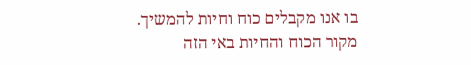בו אנו מקבלים כוח וחיות להמשיך. מקור הכוח והחיות באי הזה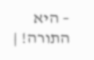– היא התורה! |